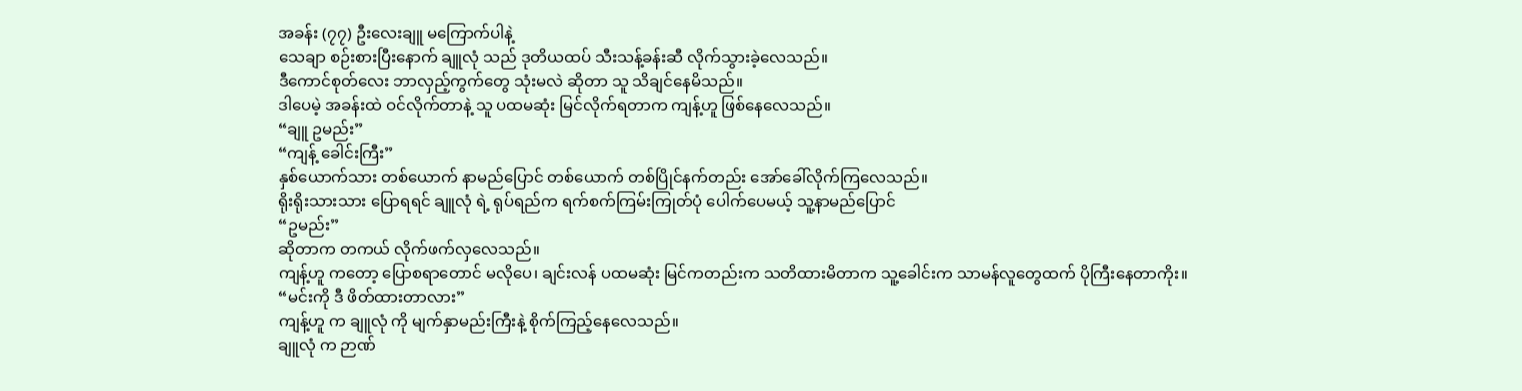အခန်း (၇၇) ဦးလေးချူ မကြောက်ပါနဲ့
သေချာ စဉ်းစားပြီးနောက် ချူလုံ သည် ဒုတိယထပ် သီးသန့်ခန်းဆီ လိုက်သွားခဲ့လေသည်။
ဒီကောင်စုတ်လေး ဘာလှည့်ကွက်တွေ သုံးမလဲ ဆိုတာ သူ သိချင်နေမိသည်။
ဒါပေမဲ့ အခန်းထဲ ဝင်လိုက်တာနဲ့ သူ ပထမဆုံး မြင်လိုက်ရတာက ကျန့်ဟူ ဖြစ်နေလေသည်။
“ချူ ဥမည်း”
“ကျန့် ခေါင်းကြီး”
နှစ်ယောက်သား တစ်ယောက် နာမည်ပြောင် တစ်ယောက် တစ်ပြိုင်နက်တည်း အော်ခေါ်လိုက်ကြလေသည်။
ရိုးရိုးသားသား ပြောရရင် ချူလုံ ရဲ့ ရုပ်ရည်က ရက်စက်ကြမ်းကြုတ်ပုံ ပေါက်ပေမယ့် သူ့နာမည်ပြောင်
“ဥမည်း”
ဆိုတာက တကယ် လိုက်ဖက်လှလေသည်။
ကျန့်ဟူ ကတော့ ပြောစရာတောင် မလိုပေ၊ ချင်းလန် ပထမဆုံး မြင်ကတည်းက သတိထားမိတာက သူ့ခေါင်းက သာမန်လူတွေထက် ပိုကြီးနေတာကိုး။
“မင်းကို ဒီ ဖိတ်ထားတာလား”
ကျန့်ဟူ က ချူလုံ ကို မျက်နှာမည်းကြီးနဲ့ စိုက်ကြည့်နေလေသည်။
ချူလုံ က ဉာဏ်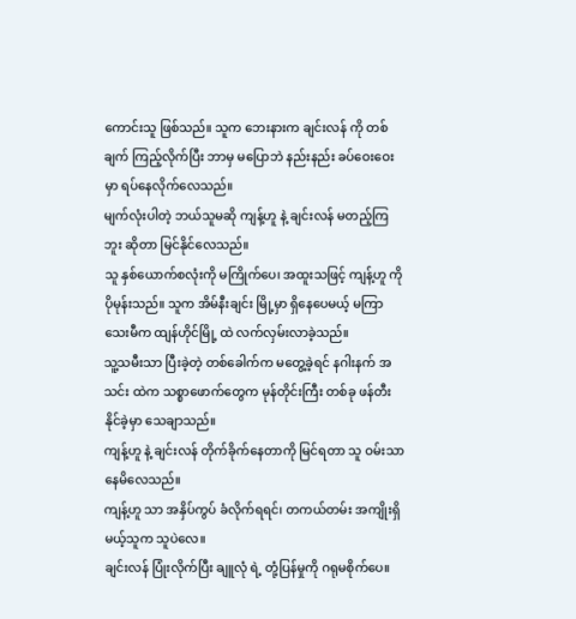ကောင်းသူ ဖြစ်သည်။ သူက ဘေးနားက ချင်းလန် ကို တစ်ချက် ကြည့်လိုက်ပြီး ဘာမှ မပြောဘဲ နည်းနည်း ခပ်ဝေးဝေးမှာ ရပ်နေလိုက်လေသည်။
မျက်လုံးပါတဲ့ ဘယ်သူမဆို ကျန့်ဟူ နဲ့ ချင်းလန် မတည့်ကြဘူး ဆိုတာ မြင်နိုင်လေသည်။
သူ နှစ်ယောက်စလုံးကို မကြိုက်ပေ၊ အထူးသဖြင့် ကျန့်ဟူ ကို ပိုမုန်းသည်။ သူက အိမ်နီးချင်း မြို့မှာ ရှိနေပေမယ့် မကြာသေးမီက ထျန်ဟိုင်မြို့ ထဲ လက်လှမ်းလာခဲ့သည်။
သူ့သမီးသာ ပြီးခဲ့တဲ့ တစ်ခေါက်က မတွေ့ခဲ့ရင် နဂါးနက် အသင်း ထဲက သစ္စာဖောက်တွေက မုန်တိုင်းကြီး တစ်ခု ဖန်တီးနိုင်ခဲ့မှာ သေချာသည်။
ကျန့်ဟူ နဲ့ ချင်းလန် တိုက်ခိုက်နေတာကို မြင်ရတာ သူ ဝမ်းသာနေမိလေသည်။
ကျန့်ဟူ သာ အနှိပ်ကွပ် ခံလိုက်ရရင်၊ တကယ်တမ်း အကျိုးရှိမယ့်သူက သူပဲလေ။
ချင်းလန် ပြုံးလိုက်ပြီး ချူလုံ ရဲ့ တုံ့ပြန်မှုကို ဂရုမစိုက်ပေ။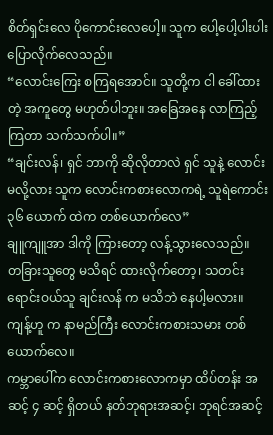စိတ်ရှင်းလေ ပိုကောင်းလေပေါ့။ သူက ပေါ့ပေါ့ပါးပါး ပြောလိုက်လေသည်။
“လောင်းကြေး စကြရအောင်။ သူတို့က ငါ ခေါ်ထားတဲ့ အကူတွေ မဟုတ်ပါဘူး။ အခြေအနေ လာကြည့်ကြတာ သက်သက်ပါ။”
“ချင်းလန်၊ ရှင် ဘာကို ဆိုလိုတာလဲ ရှင် သူနဲ့ လောင်းမလို့လား သူက လောင်းကစားလောကရဲ့ သူရဲကောင်း ၃၆ ယောက် ထဲက တစ်ယောက်လေ”
ချူကျူအာ ဒါကို ကြားတော့ လန့်သွားလေသည်။
တခြားသူတွေ မသိရင် ထားလိုက်တော့၊ သတင်းရောင်းဝယ်သူ ချင်းလန် က မသိဘဲ နေပါ့မလား။
ကျန့်ဟူ က နာမည်ကြီး လောင်းကစားသမား တစ်ယောက်လေ။
ကမ္ဘာပေါ်က လောင်းကစားလောကမှာ ထိပ်တန်း အဆင့် ၄ ဆင့် ရှိတယ် နတ်ဘုရားအဆင့်၊ ဘုရင်အဆင့်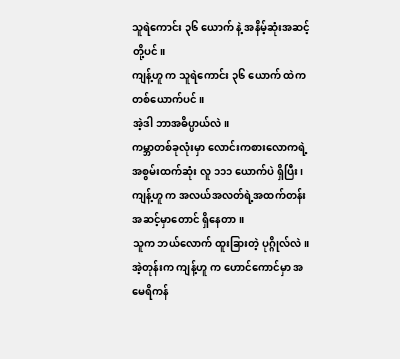သူရဲကောင်း ၃၆ ယောက် နဲ့ အနိမ့်ဆုံးအဆင့်တို့ပင်။
ကျန့်ဟူ က သူရဲကောင်း ၃၆ ယောက် ထဲက တစ်ယောက်ပင်။
အဲ့ဒါ ဘာအဓိပ္ပာယ်လဲ။
ကမ္ဘာတစ်ခုလုံးမှာ လောင်းကစားလောကရဲ့ အစွမ်းထက်ဆုံး လူ ၁၁၁ ယောက်ပဲ ရှိပြီး၊ ကျန့်ဟူ က အလယ်အလတ်ရဲ့အထက်တန်း အဆင့်မှာတောင် ရှိနေတာ။
သူက ဘယ်လောက် ထူးခြားတဲ့ ပုဂ္ဂိုလ်လဲ။
အဲ့တုန်းက ကျန့်ဟူ က ဟောင်ကောင်မှာ အမေရိကန်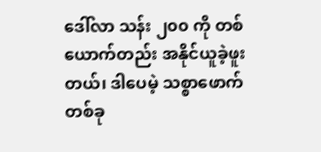ဒေါ်လာ သန်း ၂၀၀ ကို တစ်ယောက်တည်း အနိုင်ယူခဲ့ဖူးတယ်၊ ဒါပေမဲ့ သစ္စာဖောက်တစ်ခု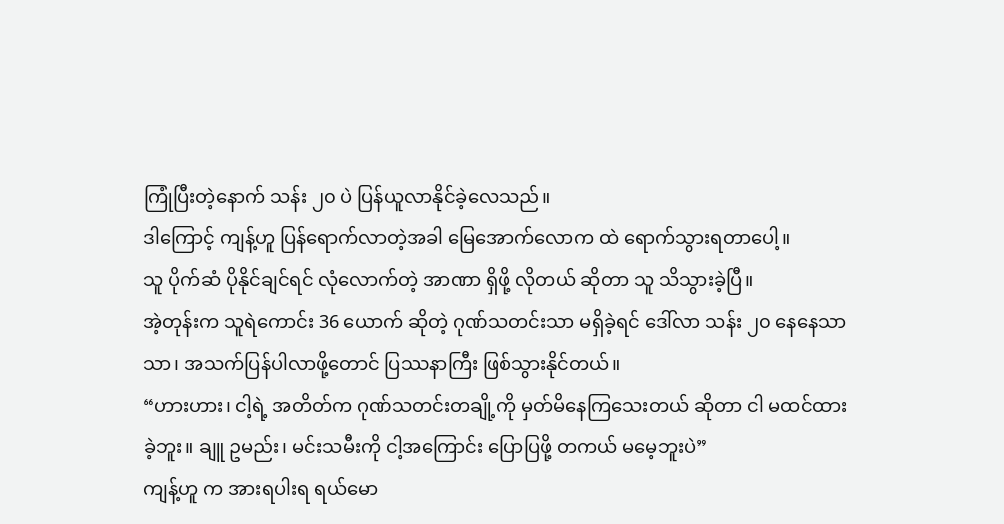ကြုံပြီးတဲ့နောက် သန်း ၂၀ ပဲ ပြန်ယူလာနိုင်ခဲ့လေသည်။
ဒါကြောင့် ကျန့်ဟူ ပြန်ရောက်လာတဲ့အခါ မြေအောက်လောက ထဲ ရောက်သွားရတာပေါ့။
သူ ပိုက်ဆံ ပိုနိုင်ချင်ရင် လုံလောက်တဲ့ အာဏာ ရှိဖို့ လိုတယ် ဆိုတာ သူ သိသွားခဲ့ပြီ။
အဲ့တုန်းက သူရဲကောင်း 36 ယောက် ဆိုတဲ့ ဂုဏ်သတင်းသာ မရှိခဲ့ရင် ဒေါ်လာ သန်း ၂၀ နေနေသာသာ၊ အသက်ပြန်ပါလာဖို့တောင် ပြဿနာကြီး ဖြစ်သွားနိုင်တယ်။
“ဟားဟား၊ ငါ့ရဲ့ အတိတ်က ဂုဏ်သတင်းတချို့ကို မှတ်မိနေကြသေးတယ် ဆိုတာ ငါ မထင်ထားခဲ့ဘူး။ ချူ ဥမည်း၊ မင်းသမီးကို ငါ့အကြောင်း ပြောပြဖို့ တကယ် မမေ့ဘူးပဲ”
ကျန့်ဟူ က အားရပါးရ ရယ်မော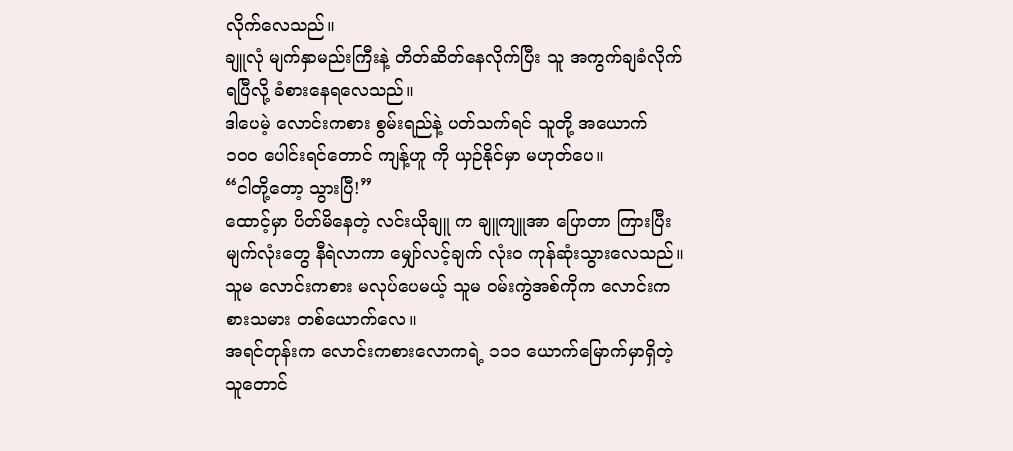လိုက်လေသည်။
ချူလုံ မျက်နှာမည်းကြီးနဲ့ တိတ်ဆိတ်နေလိုက်ပြီး သူ အကွက်ချခံလိုက်ရပြီလို့ ခံစားနေရလေသည်။
ဒါပေမဲ့ လောင်းကစား စွမ်းရည်နဲ့ ပတ်သက်ရင် သူတို့ အယောက် ၁၀၀ ပေါင်းရင်တောင် ကျန့်ဟူ ကို ယှဉ်နိုင်မှာ မဟုတ်ပေ။
“ငါတို့တော့ သွားပြီ!”
ထောင့်မှာ ပိတ်မိနေတဲ့ လင်းယိုချူ က ချူကျူအာ ပြောတာ ကြားပြီး မျက်လုံးတွေ နီရဲလာကာ မျှော်လင့်ချက် လုံးဝ ကုန်ဆုံးသွားလေသည်။
သူမ လောင်းကစား မလုပ်ပေမယ့် သူမ ဝမ်းကွဲအစ်ကိုက လောင်းကစားသမား တစ်ယောက်လေ။
အရင်တုန်းက လောင်းကစားလောကရဲ့ ၁၁၁ ယောက်မြောက်မှာရှိတဲ့သူတောင်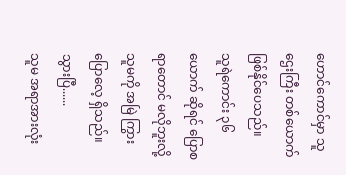ဟောင်ကောင်မှာ သူဌေးကြီး တစ်ယောက် ဖြစ်နိုင်ပေသည်။
သူရဲကောင်း ၃၆ ယောက် ဆိုရင် ပြောစရာတောင် မလိုဘူးလို့ သူမကို အမြဲ ကြွားပြောလေ့ ရှိသည်။
သွားပြီ......
သူမ အရာအားလုံး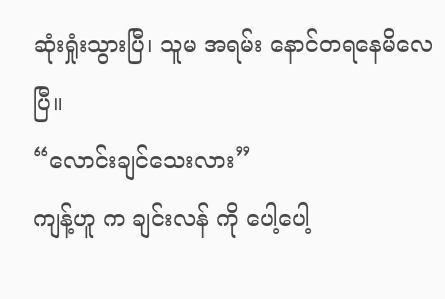ဆုံးရှုံးသွားပြီ၊ သူမ အရမ်း နောင်တရနေမိလေပြီ။
“လောင်းချင်သေးလား”
ကျန့်ဟူ က ချင်းလန် ကို ပေါ့ပေါ့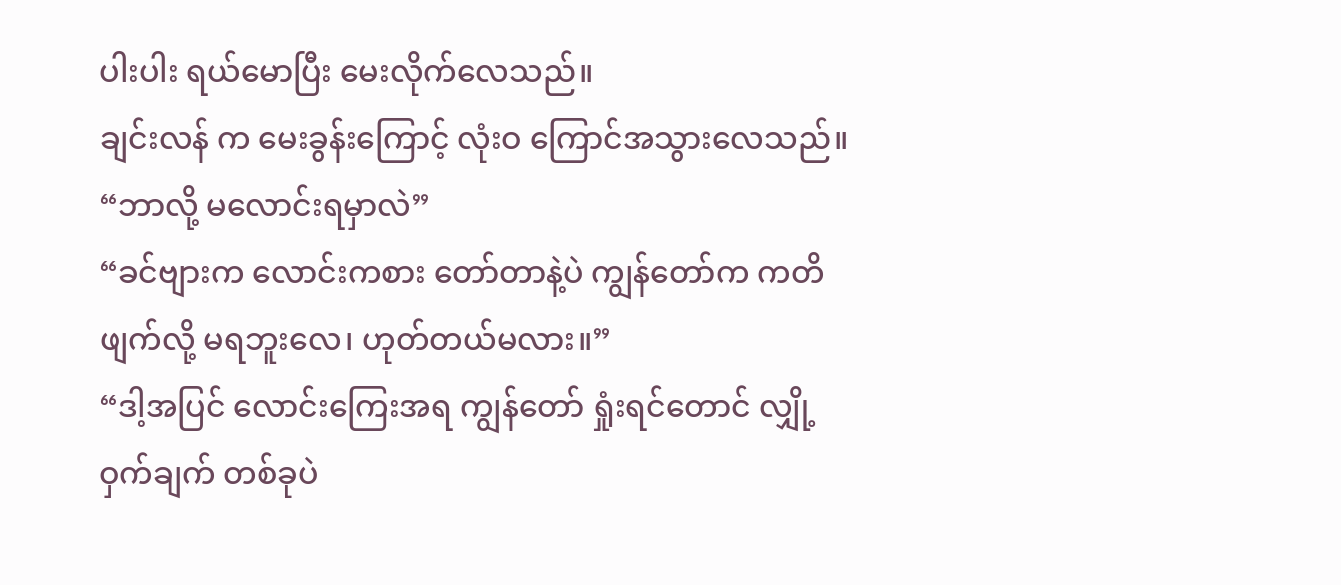ပါးပါး ရယ်မောပြီး မေးလိုက်လေသည်။
ချင်းလန် က မေးခွန်းကြောင့် လုံးဝ ကြောင်အသွားလေသည်။
“ဘာလို့ မလောင်းရမှာလဲ”
“ခင်ဗျားက လောင်းကစား တော်တာနဲ့ပဲ ကျွန်တော်က ကတိဖျက်လို့ မရဘူးလေ၊ ဟုတ်တယ်မလား။”
“ဒါ့အပြင် လောင်းကြေးအရ ကျွန်တော် ရှုံးရင်တောင် လျှို့ဝှက်ချက် တစ်ခုပဲ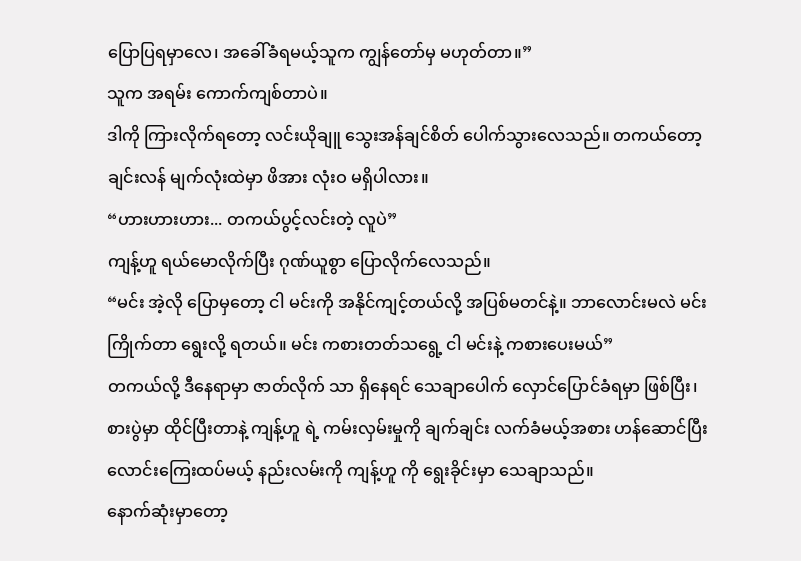ပြောပြရမှာလေ၊ အခေါ်ခံရမယ့်သူက ကျွန်တော်မှ မဟုတ်တာ။”
သူက အရမ်း ကောက်ကျစ်တာပဲ။
ဒါကို ကြားလိုက်ရတော့ လင်းယိုချူ သွေးအန်ချင်စိတ် ပေါက်သွားလေသည်။ တကယ်တော့ ချင်းလန် မျက်လုံးထဲမှာ ဖိအား လုံးဝ မရှိပါလား။
“ဟားဟားဟား... တကယ်ပွင့်လင်းတဲ့ လူပဲ”
ကျန့်ဟူ ရယ်မောလိုက်ပြီး ဂုဏ်ယူစွာ ပြောလိုက်လေသည်။
“မင်း အဲ့လို ပြောမှတော့ ငါ မင်းကို အနိုင်ကျင့်တယ်လို့ အပြစ်မတင်နဲ့။ ဘာလောင်းမလဲ မင်း ကြိုက်တာ ရွေးလို့ ရတယ်။ မင်း ကစားတတ်သရွေ့ ငါ မင်းနဲ့ ကစားပေးမယ်”
တကယ်လို့ ဒီနေရာမှာ ဇာတ်လိုက် သာ ရှိနေရင် သေချာပေါက် လှောင်ပြောင်ခံရမှာ ဖြစ်ပြီး၊ စားပွဲမှာ ထိုင်ပြီးတာနဲ့ ကျန့်ဟူ ရဲ့ ကမ်းလှမ်းမှုကို ချက်ချင်း လက်ခံမယ့်အစား ဟန်ဆောင်ပြီး လောင်းကြေးထပ်မယ့် နည်းလမ်းကို ကျန့်ဟူ ကို ရွေးခိုင်းမှာ သေချာသည်။
နောက်ဆုံးမှာတော့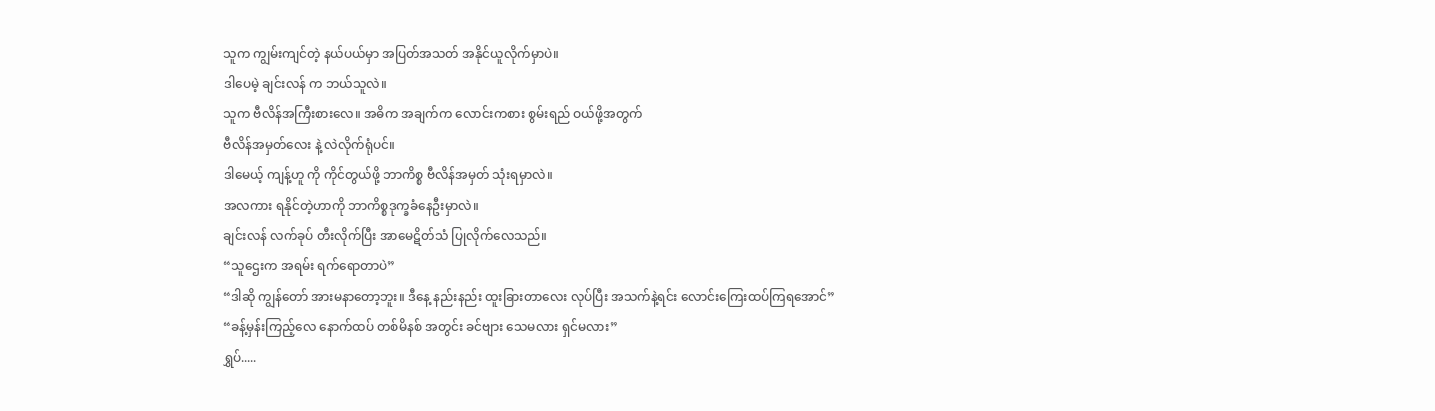သူက ကျွမ်းကျင်တဲ့ နယ်ပယ်မှာ အပြတ်အသတ် အနိုင်ယူလိုက်မှာပဲ။
ဒါပေမဲ့ ချင်းလန် က ဘယ်သူလဲ။
သူက ဗီလိန်အကြီးစားလေ။ အဓိက အချက်က လောင်းကစား စွမ်းရည် ဝယ်ဖို့အတွက်
ဗီလိန်အမှတ်လေး နဲ့ လဲလိုက်ရုံပင်။
ဒါမေယ့် ကျန့်ဟူ ကို ကိုင်တွယ်ဖို့ ဘာကိစ္စ ဗီလိန်အမှတ် သုံးရမှာလဲ။
အလကား ရနိုင်တဲ့ဟာကို ဘာကိစ္စဒုက္ခခံနေဦးမှာလဲ။
ချင်းလန် လက်ခုပ် တီးလိုက်ပြီး အာမေဋိတ်သံ ပြုလိုက်လေသည်။
“သူဌေးက အရမ်း ရက်ရောတာပဲ”
“ဒါဆို ကျွန်တော် အားမနာတော့ဘူး။ ဒီနေ့ နည်းနည်း ထူးခြားတာလေး လုပ်ပြီး အသက်နဲ့ရင်း လောင်းကြေးထပ်ကြရအောင်”
“ခန့်မှန်းကြည့်လေ နောက်ထပ် တစ်မိနစ် အတွင်း ခင်ဗျား သေမလား ရှင်မလား”
ရွှပ်.....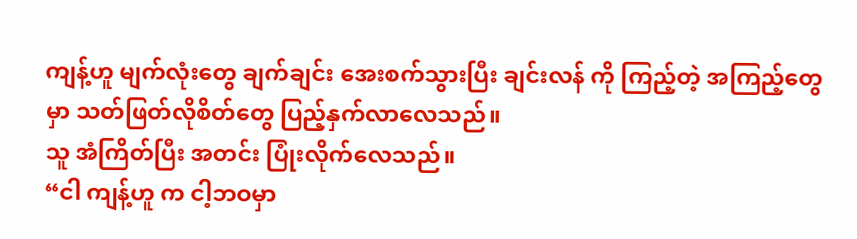ကျန့်ဟူ မျက်လုံးတွေ ချက်ချင်း အေးစက်သွားပြီး ချင်းလန် ကို ကြည့်တဲ့ အကြည့်တွေမှာ သတ်ဖြတ်လိုစိတ်တွေ ပြည့်နှက်လာလေသည်။
သူ အံကြိတ်ပြီး အတင်း ပြုံးလိုက်လေသည်။
“ငါ ကျန့်ဟူ က ငါ့ဘဝမှာ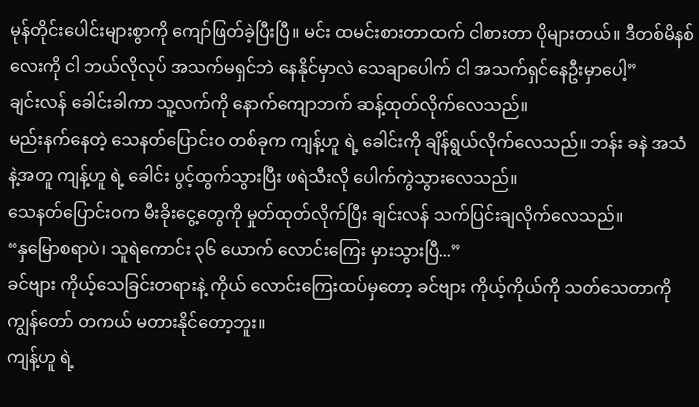မုန်တိုင်းပေါင်းများစွာကို ကျော်ဖြတ်ခဲ့ပြီးပြီ။ မင်း ထမင်းစားတာထက် ငါစားတာ ပိုများတယ်။ ဒီတစ်မိနစ်လေးကို ငါ ဘယ်လိုလုပ် အသက်မရှင်ဘဲ နေနိုင်မှာလဲ သေချာပေါက် ငါ အသက်ရှင်နေဦးမှာပေါ့”
ချင်းလန် ခေါင်းခါကာ သူ့လက်ကို နောက်ကျောဘက် ဆန့်ထုတ်လိုက်လေသည်။
မည်းနက်နေတဲ့ သေနတ်ပြောင်းဝ တစ်ခုက ကျန့်ဟူ ရဲ့ ခေါင်းကို ချိန်ရွယ်လိုက်လေသည်။ ဘန်း ခနဲ အသံနဲ့အတူ ကျန့်ဟူ ရဲ့ ခေါင်း ပွင့်ထွက်သွားပြီး ဖရဲသီးလို ပေါက်ကွဲသွားလေသည်။
သေနတ်ပြောင်းဝက မီးခိုးငွေ့တွေကို မှုတ်ထုတ်လိုက်ပြီး ချင်းလန် သက်ပြင်းချလိုက်လေသည်။
“နှမြောစရာပဲ၊ သူရဲကောင်း ၃၆ ယောက် လောင်းကြေး မှားသွားပြီ...”
ခင်ဗျား ကိုယ့်သေခြင်းတရားနဲ့ ကိုယ် လောင်းကြေးထပ်မှတော့ ခင်ဗျား ကိုယ့်ကိုယ်ကို သတ်သေတာကို ကျွန်တော် တကယ် မတားနိုင်တော့ဘူး။
ကျန့်ဟူ ရဲ့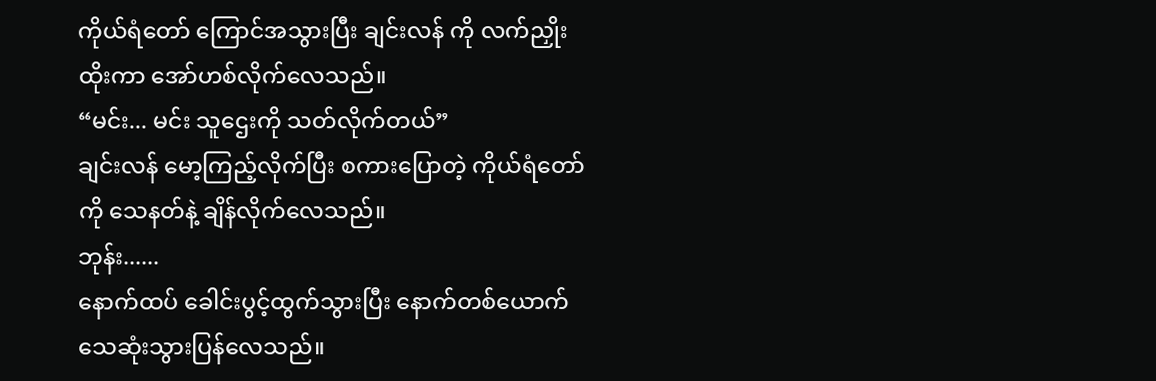ကိုယ်ရံတော် ကြောင်အသွားပြီး ချင်းလန် ကို လက်ညှိုးထိုးကာ အော်ဟစ်လိုက်လေသည်။
“မင်း... မင်း သူဌေးကို သတ်လိုက်တယ်”
ချင်းလန် မော့ကြည့်လိုက်ပြီး စကားပြောတဲ့ ကိုယ်ရံတော်ကို သေနတ်နဲ့ ချိန်လိုက်လေသည်။
ဘုန်း......
နောက်ထပ် ခေါင်းပွင့်ထွက်သွားပြီး နောက်တစ်ယောက် သေဆုံးသွားပြန်လေသည်။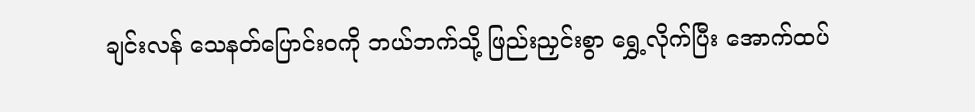ချင်းလန် သေနတ်ပြောင်းဝကို ဘယ်ဘက်သို့ ဖြည်းညှင်းစွာ ရွှေ့လိုက်ပြီး အောက်ထပ်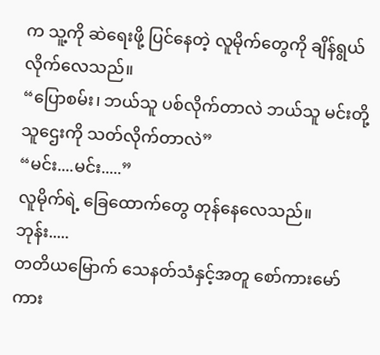က သူ့ကို ဆဲရေးဖို့ ပြင်နေတဲ့ လူမိုက်တွေကို ချိန်ရွယ်လိုက်လေသည်။
“ပြောစမ်း၊ ဘယ်သူ ပစ်လိုက်တာလဲ ဘယ်သူ မင်းတို့ သူဌေးကို သတ်လိုက်တာလဲ”
“မင်း....မင်း.....”
လူမိုက်ရဲ့ ခြေထောက်တွေ တုန်နေလေသည်။
ဘုန်း.....
တတိယမြောက် သေနတ်သံနှင့်အတူ စော်ကားမော်ကား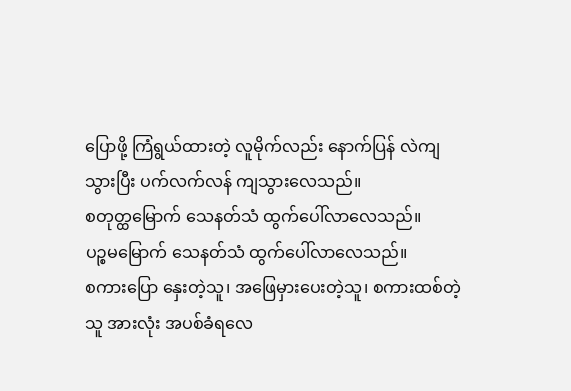ပြောဖို့ ကြံရွယ်ထားတဲ့ လူမိုက်လည်း နောက်ပြန် လဲကျသွားပြီး ပက်လက်လန် ကျသွားလေသည်။
စတုတ္ထမြောက် သေနတ်သံ ထွက်ပေါ်လာလေသည်။
ပဉ္စမမြောက် သေနတ်သံ ထွက်ပေါ်လာလေသည်။
စကားပြော နှေးတဲ့သူ၊ အဖြေမှားပေးတဲ့သူ၊ စကားထစ်တဲ့သူ အားလုံး အပစ်ခံရလေ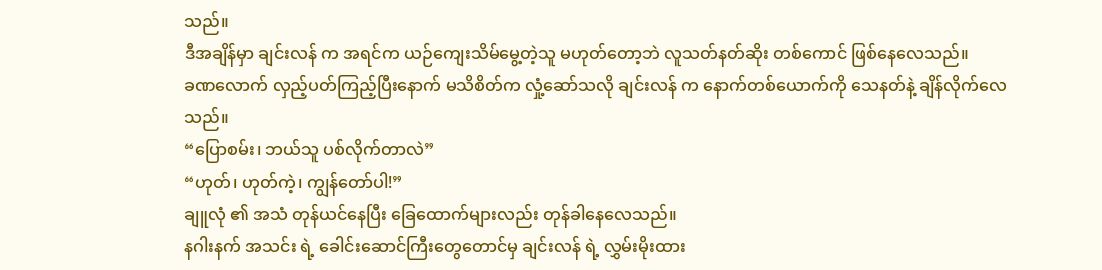သည်။
ဒီအချိန်မှာ ချင်းလန် က အရင်က ယဉ်ကျေးသိမ်မွေ့တဲ့သူ မဟုတ်တော့ဘဲ လူသတ်နတ်ဆိုး တစ်ကောင် ဖြစ်နေလေသည်။
ခဏလောက် လှည့်ပတ်ကြည့်ပြီးနောက် မသိစိတ်က လှုံ့ဆော်သလို ချင်းလန် က နောက်တစ်ယောက်ကို သေနတ်နဲ့ ချိန်လိုက်လေသည်။
“ပြောစမ်း၊ ဘယ်သူ ပစ်လိုက်တာလဲ”
“ဟုတ်၊ ဟုတ်ကဲ့၊ ကျွန်တော်ပါ!”
ချူလုံ ၏ အသံ တုန်ယင်နေပြီး ခြေထောက်များလည်း တုန်ခါနေလေသည်။
နဂါးနက် အသင်း ရဲ့ ခေါင်းဆောင်ကြီးတွေတောင်မှ ချင်းလန် ရဲ့ လွှမ်းမိုးထား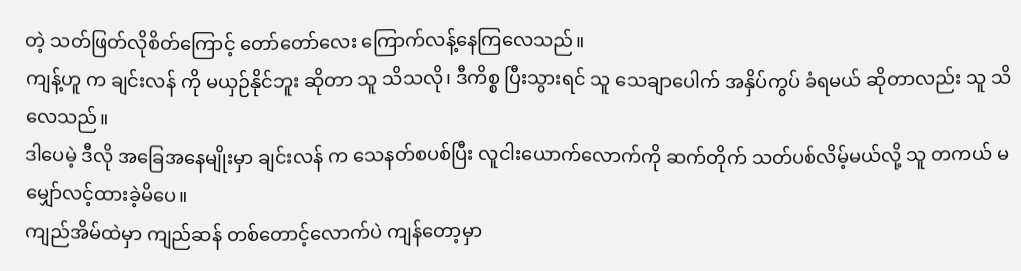တဲ့ သတ်ဖြတ်လိုစိတ်ကြောင့် တော်တော်လေး ကြောက်လန့်နေကြလေသည်။
ကျန့်ဟူ က ချင်းလန် ကို မယှဉ်နိုင်ဘူး ဆိုတာ သူ သိသလို၊ ဒီကိစ္စ ပြီးသွားရင် သူ သေချာပေါက် အနှိပ်ကွပ် ခံရမယ် ဆိုတာလည်း သူ သိလေသည်။
ဒါပေမဲ့ ဒီလို အခြေအနေမျိုးမှာ ချင်းလန် က သေနတ်စပစ်ပြီး လူငါးယောက်လောက်ကို ဆက်တိုက် သတ်ပစ်လိမ့်မယ်လို့ သူ တကယ် မမျှော်လင့်ထားခဲ့မိပေ။
ကျည်အိမ်ထဲမှာ ကျည်ဆန် တစ်တောင့်လောက်ပဲ ကျန်တော့မှာ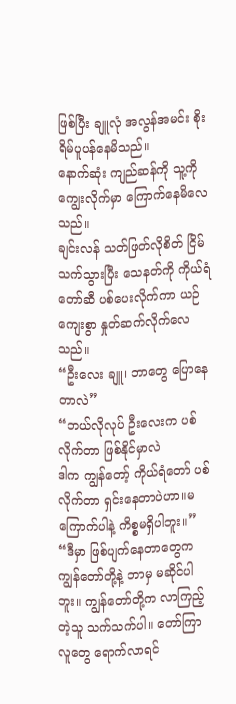ဖြစ်ပြီး ချူလုံ အလွန်အမင်း စိုးရိမ်ပူပန်နေမိသည်။
နောက်ဆုံး ကျည်ဆန်ကို သူ့ကို ကျွေးလိုက်မှာ ကြောက်နေမိလေသည်။
ချင်းလန် သတ်ဖြတ်လိုစိတ် ငြိမ်သက်သွားပြီး သေနတ်ကို ကိုယ်ရံတော်ဆီ ပစ်ပေးလိုက်ကာ ယဉ်ကျေးစွာ နှုတ်ဆက်လိုက်လေသည်။
“ဦးလေး ချူ၊ ဘာတွေ ပြောနေတာလဲ”
“ဘယ်လိုလုပ် ဦးလေးက ပစ်လိုက်တာ ဖြစ်နိုင်မှာလဲ
ဒါက ကျွန်တော့် ကိုယ်ရံတော် ပစ်လိုက်တာ ရှင်းနေတာပဲဟာ။မကြောက်ပါနဲ့ ကိစ္စမရှိပါဘူး။”
“ဒီမှာ ဖြစ်ပျက်နေတာတွေက ကျွန်တော်တို့နဲ့ ဘာမှ မဆိုင်ပါဘူး။ ကျွန်တော်တို့က လာကြည့်တဲ့သူ သက်သက်ပါ။ တော်ကြာ လူတွေ ရောက်လာရင်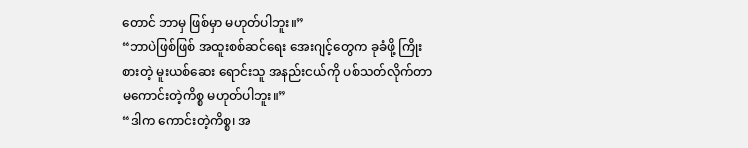တောင် ဘာမှ ဖြစ်မှာ မဟုတ်ပါဘူး။”
“ဘာပဲဖြစ်ဖြစ် အထူးစစ်ဆင်ရေး အေးဂျင့်တွေက ခုခံဖို့ ကြိုးစားတဲ့ မူးယစ်ဆေး ရောင်းသူ အနည်းငယ်ကို ပစ်သတ်လိုက်တာ မကောင်းတဲ့ကိစ္စ မဟုတ်ပါဘူး။”
“ဒါက ကောင်းတဲ့ကိစ္စ၊ အ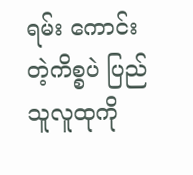ရမ်း ကောင်းတဲ့ကိစ္စပဲ ပြည်သူလူထုကို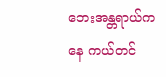ဘေးအန္တရာယ်ကနေ ကယ်တင်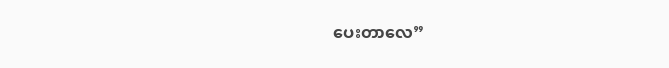ပေးတာလေ”